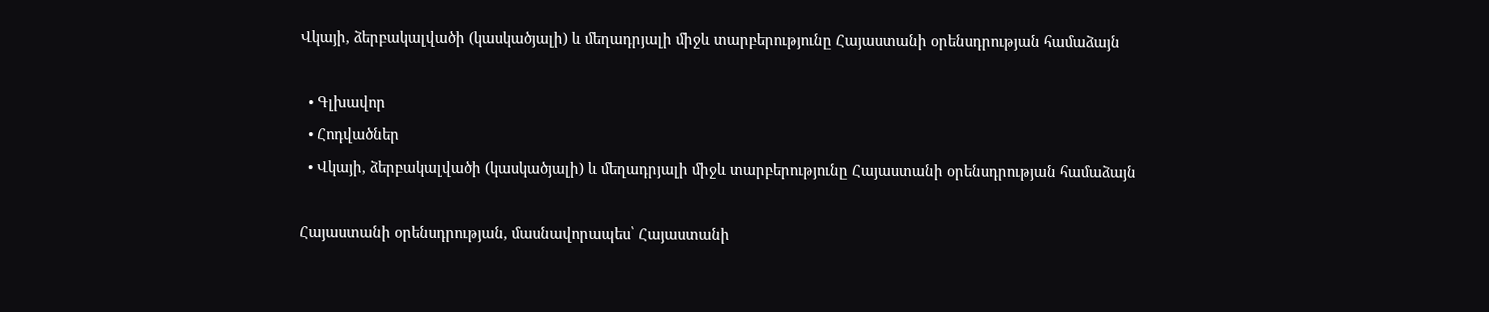Վկայի, ձերբակալվածի (կասկածյալի) և մեղադրյալի միջև տարբերությունը Հայաստանի օրենսդրության համաձայն

  • Գլխավոր
  • Հոդվածներ
  • Վկայի, ձերբակալվածի (կասկածյալի) և մեղադրյալի միջև տարբերությունը Հայաստանի օրենսդրության համաձայն

Հայաստանի օրենսդրության, մասնավորապես՝ Հայաստանի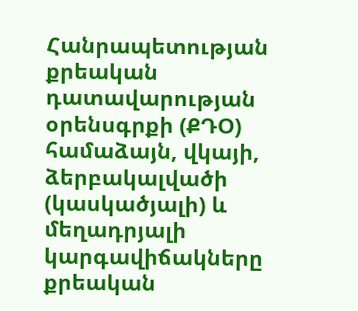Հանրապետության քրեական դատավարության օրենսգրքի (ՔԴՕ) համաձայն, վկայի, ձերբակալվածի (կասկածյալի) և մեղադրյալի կարգավիճակները քրեական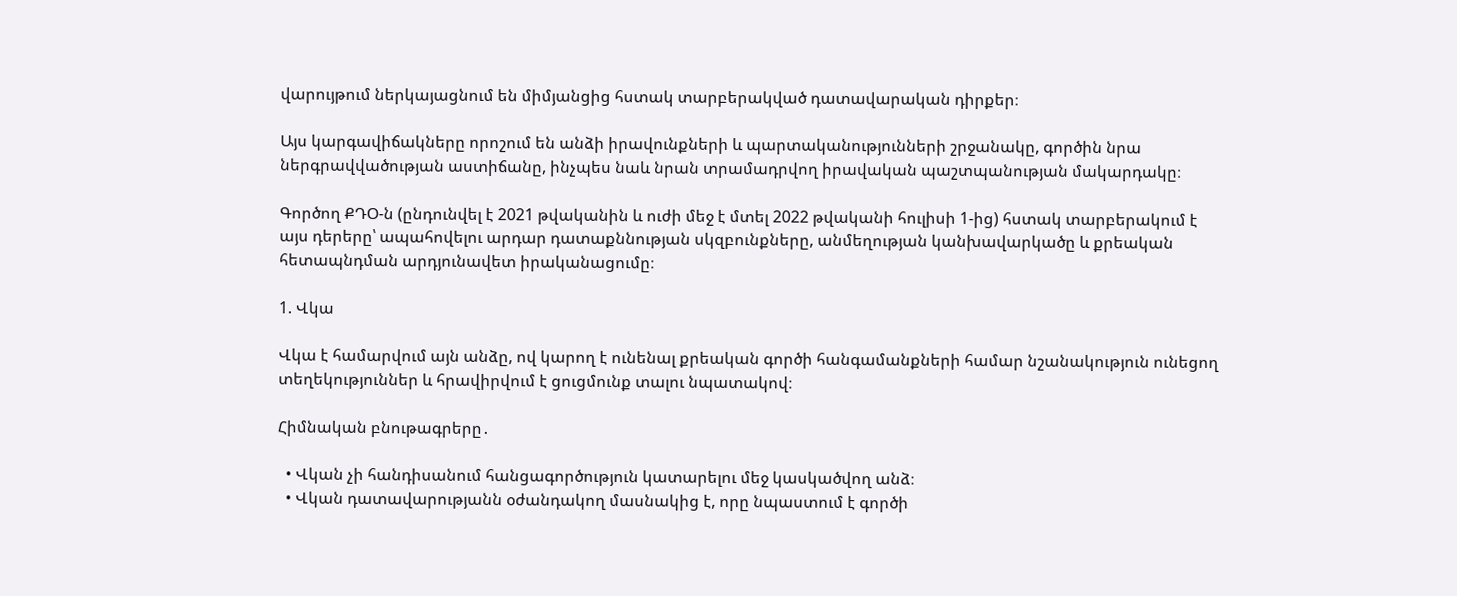վարույթում ներկայացնում են միմյանցից հստակ տարբերակված դատավարական դիրքեր։

Այս կարգավիճակները որոշում են անձի իրավունքների և պարտականությունների շրջանակը, գործին նրա ներգրավվածության աստիճանը, ինչպես նաև նրան տրամադրվող իրավական պաշտպանության մակարդակը։

Գործող ՔԴՕ-ն (ընդունվել է 2021 թվականին և ուժի մեջ է մտել 2022 թվականի հուլիսի 1-ից) հստակ տարբերակում է այս դերերը՝ ապահովելու արդար դատաքննության սկզբունքները, անմեղության կանխավարկածը և քրեական հետապնդման արդյունավետ իրականացումը։

1. Վկա

Վկա է համարվում այն անձը, ով կարող է ունենալ քրեական գործի հանգամանքների համար նշանակություն ունեցող տեղեկություններ և հրավիրվում է ցուցմունք տալու նպատակով։

Հիմնական բնութագրերը․

  • Վկան չի հանդիսանում հանցագործություն կատարելու մեջ կասկածվող անձ։
  • Վկան դատավարությանն օժանդակող մասնակից է, որը նպաստում է գործի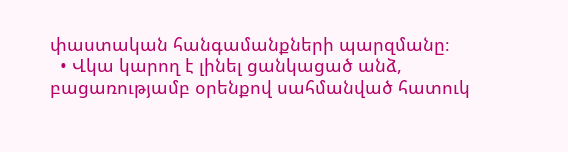փաստական հանգամանքների պարզմանը։
  • Վկա կարող է լինել ցանկացած անձ, բացառությամբ օրենքով սահմանված հատուկ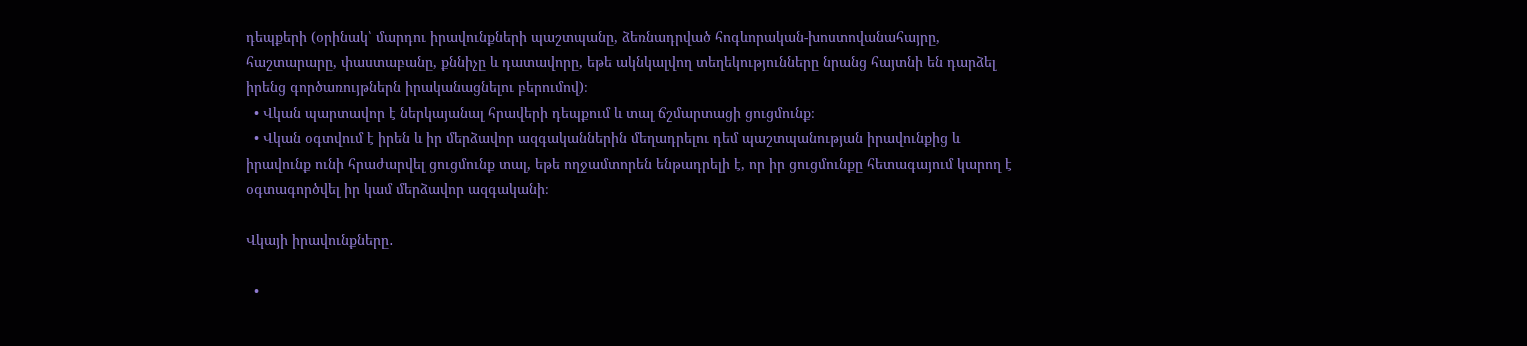դեպքերի (օրինակ՝ մարդու իրավունքների պաշտպանը, ձեռնադրված հոգևորական-խոստովանահայրը, հաշտարարը, փաստաբանը, քննիչը և դատավորը, եթե ակնկալվող տեղեկությունները նրանց հայտնի են դարձել իրենց գործառույթներն իրականացնելու բերումով)։
  • Վկան պարտավոր է ներկայանալ հրավերի դեպքում և տալ ճշմարտացի ցուցմունք։
  • Վկան օգտվում է իրեն և իր մերձավոր ազգականներին մեղադրելու դեմ պաշտպանության իրավունքից և իրավունք ունի հրաժարվել ցուցմունք տալ, եթե ողջամտորեն ենթադրելի է, որ իր ցուցմունքը հետագայում կարող է օգտագործվել իր կամ մերձավոր ազգականի։

Վկայի իրավունքները․

  •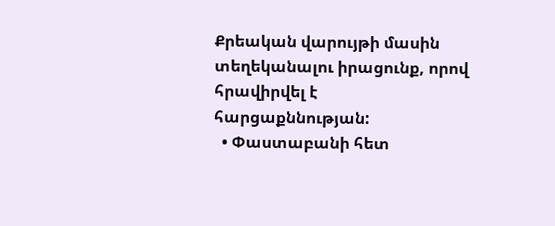Քրեական վարույթի մասին տեղեկանալու իրացունք, որով հրավիրվել է հարցաքննության:
  • Փաստաբանի հետ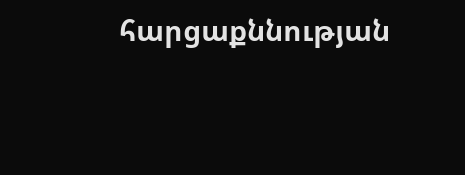հարցաքննության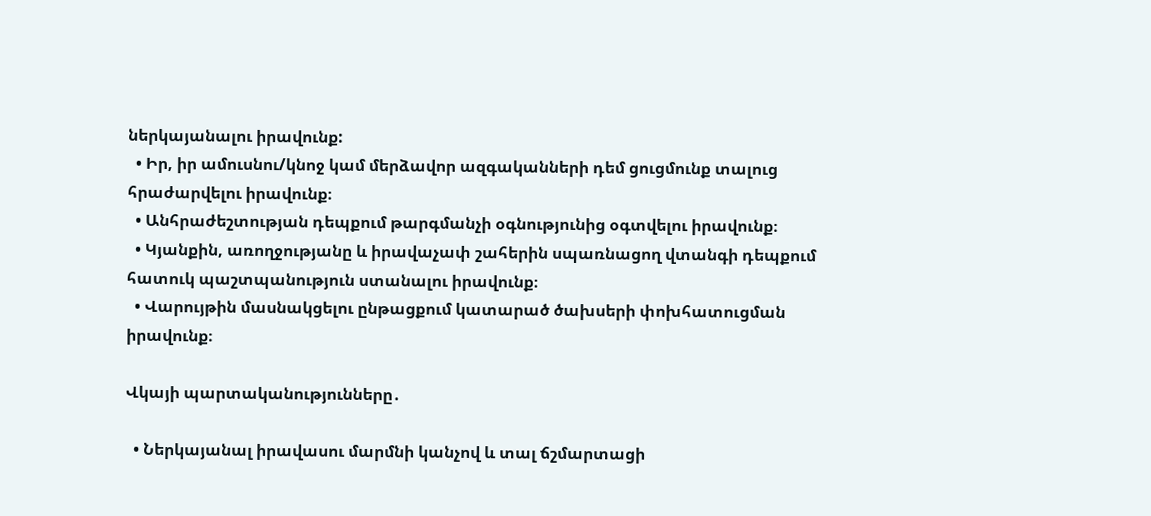ներկայանալու իրավունք:
  • Իր, իր ամուսնու/կնոջ կամ մերձավոր ազգականների դեմ ցուցմունք տալուց հրաժարվելու իրավունք։
  • Անհրաժեշտության դեպքում թարգմանչի օգնությունից օգտվելու իրավունք։
  • Կյանքին, առողջությանը և իրավաչափ շահերին սպառնացող վտանգի դեպքում հատուկ պաշտպանություն ստանալու իրավունք։
  • Վարույթին մասնակցելու ընթացքում կատարած ծախսերի փոխհատուցման իրավունք։

Վկայի պարտականությունները․

  • Ներկայանալ իրավասու մարմնի կանչով և տալ ճշմարտացի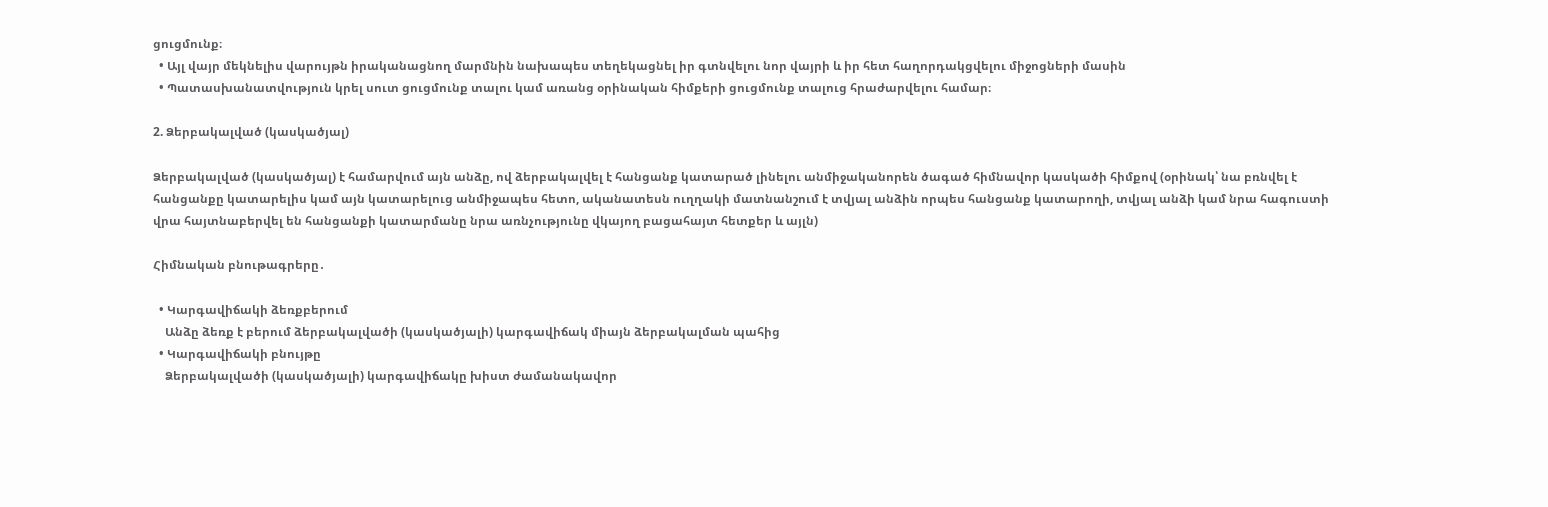ցուցմունք։
  • Այլ վայր մեկնելիս վարույթն իրականացնող մարմնին նախապես տեղեկացնել իր գտնվելու նոր վայրի և իր հետ հաղորդակցվելու միջոցների մասին
  • Պատասխանատվություն կրել սուտ ցուցմունք տալու կամ առանց օրինական հիմքերի ցուցմունք տալուց հրաժարվելու համար։

2. Ձերբակալված (կասկածյալ)

Ձերբակալված (կասկածյալ) է համարվում այն անձը, ով ձերբակալվել է հանցանք կատարած լինելու անմիջականորեն ծագած հիմնավոր կասկածի հիմքով (օրինակ՝ նա բռնվել է հանցանքը կատարելիս կամ այն կատարելուց անմիջապես հետո, ականատեսն ուղղակի մատնանշում է տվյալ անձին որպես հանցանք կատարողի, տվյալ անձի կամ նրա հագուստի վրա հայտնաբերվել են հանցանքի կատարմանը նրա առնչությունը վկայող բացահայտ հետքեր և այլն)

Հիմնական բնութագրերը․

  • Կարգավիճակի ձեռքբերում
    Անձը ձեռք է բերում ձերբակալվածի (կասկածյալի) կարգավիճակ միայն ձերբակալման պահից
  • Կարգավիճակի բնույթը
    Ձերբակալվածի (կասկածյալի) կարգավիճակը խիստ ժամանակավոր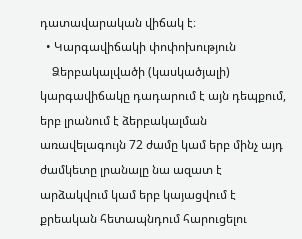դատավարական վիճակ է։
  • Կարգավիճակի փոփոխություն
    Ձերբակալվածի (կասկածյալի) կարգավիճակը դադարում է այն դեպքում,  երբ լրանում է ձերբակալման առավելագույն 72 ժամը կամ երբ մինչ այդ ժամկետը լրանալը նա ազատ է արձակվում կամ երբ կայացվում է քրեական հետապնդում հարուցելու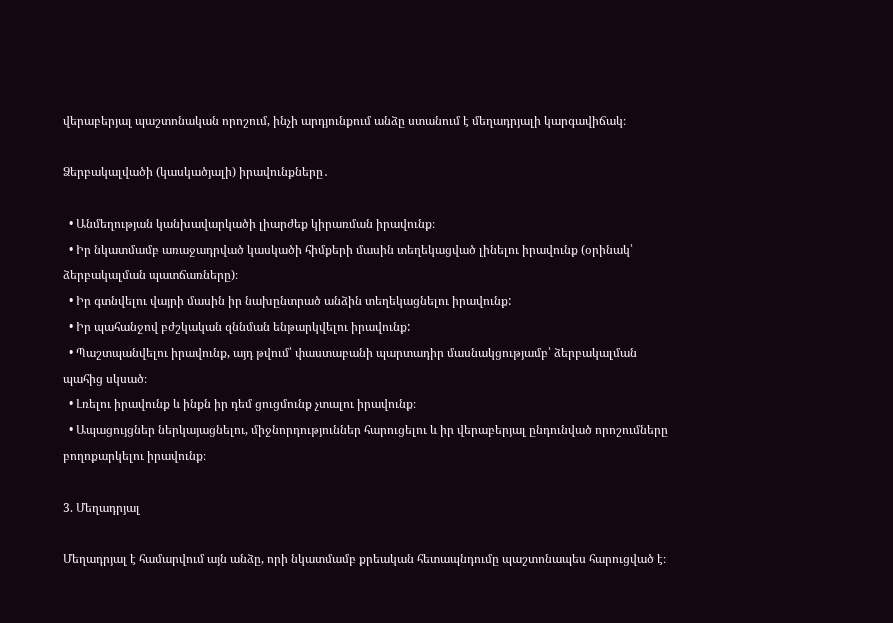վերաբերյալ պաշտոնական որոշում, ինչի արդյունքում անձը ստանում է մեղադրյալի կարգավիճակ։

Ձերբակալվածի (կասկածյալի) իրավունքները․

  • Անմեղության կանխավարկածի լիարժեք կիրառման իրավունք։
  • Իր նկատմամբ առաջադրված կասկածի հիմքերի մասին տեղեկացված լինելու իրավունք (օրինակ՝ ձերբակալման պատճառները)։
  • Իր գտնվելու վայրի մասին իր նախընտրած անձին տեղեկացնելու իրավունք:
  • Իր պահանջով բժշկական զննման ենթարկվելու իրավունք:
  • Պաշտպանվելու իրավունք, այդ թվում՝ փաստաբանի պարտադիր մասնակցությամբ՝ ձերբակալման պահից սկսած։
  • Լռելու իրավունք և ինքն իր դեմ ցուցմունք չտալու իրավունք։
  • Ապացույցներ ներկայացնելու, միջնորդություններ հարուցելու և իր վերաբերյալ ընդունված որոշումները բողոքարկելու իրավունք։

3. Մեղադրյալ

Մեղադրյալ է համարվում այն անձը, որի նկատմամբ քրեական հետապնդումը պաշտոնապես հարուցված է։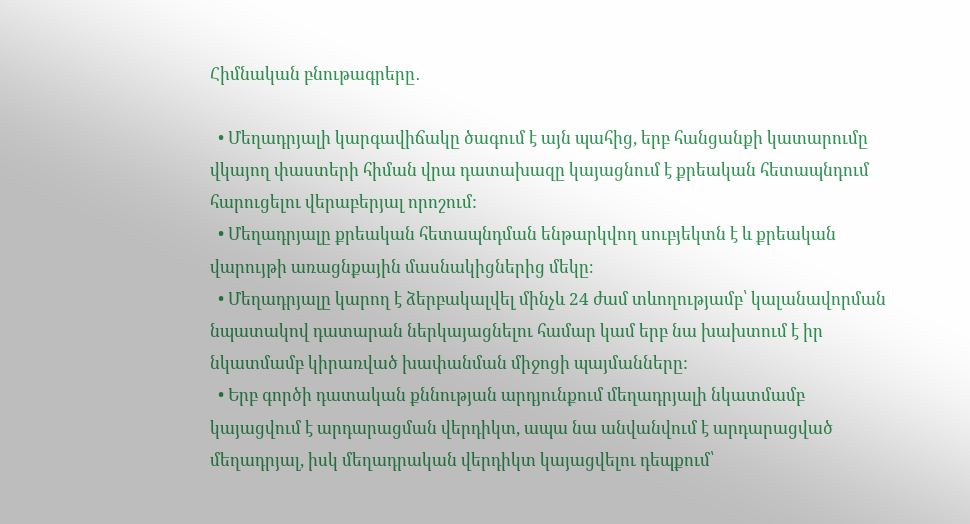Հիմնական բնութագրերը․

  • Մեղադրյալի կարգավիճակը ծագում է այն պահից, երբ հանցանքի կատարումը վկայող փաստերի հիման վրա դատախազը կայացնում է քրեական հետապնդում հարուցելու վերաբերյալ որոշում:
  • Մեղադրյալը քրեական հետապնդման ենթարկվող սուբյեկտն է և քրեական վարույթի առացնքային մասնակիցներից մեկը։
  • Մեղադրյալը կարող է ձերբակալվել մինչև 24 ժամ տևողությամբ՝ կալանավորման նպատակով դատարան ներկայացնելու համար կամ երբ նա խախտում է իր նկատմամբ կիրառված խափանման միջոցի պայմանները:
  • Երբ գործի դատական քննության արդյունքում մեղադրյալի նկատմամբ կայացվում է արդարացման վերդիկտ, ապա նա անվանվում է արդարացված մեղադրյալ, իսկ մեղադրական վերդիկտ կայացվելու դեպքում՝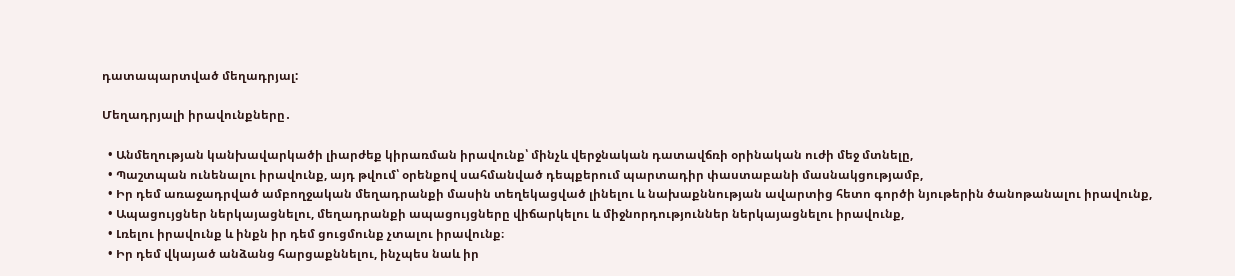դատապարտված մեղադրյալ:

Մեղադրյալի իրավունքները․

  • Անմեղության կանխավարկածի լիարժեք կիրառման իրավունք՝ մինչև վերջնական դատավճռի օրինական ուժի մեջ մտնելը,
  • Պաշտպան ունենալու իրավունք, այդ թվում՝ օրենքով սահմանված դեպքերում պարտադիր փաստաբանի մասնակցությամբ,
  • Իր դեմ առաջադրված ամբողջական մեղադրանքի մասին տեղեկացված լինելու և նախաքննության ավարտից հետո գործի նյութերին ծանոթանալու իրավունք,
  • Ապացույցներ ներկայացնելու, մեղադրանքի ապացույցները վիճարկելու և միջնորդություններ ներկայացնելու իրավունք,
  • Լռելու իրավունք և ինքն իր դեմ ցուցմունք չտալու իրավունք։
  • Իր դեմ վկայած անձանց հարցաքննելու, ինչպես նաև իր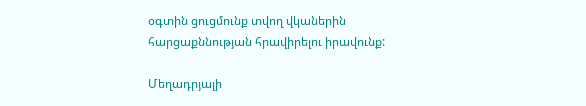օգտին ցուցմունք տվող վկաներին հարցաքննության հրավիրելու իրավունք:

Մեղադրյալի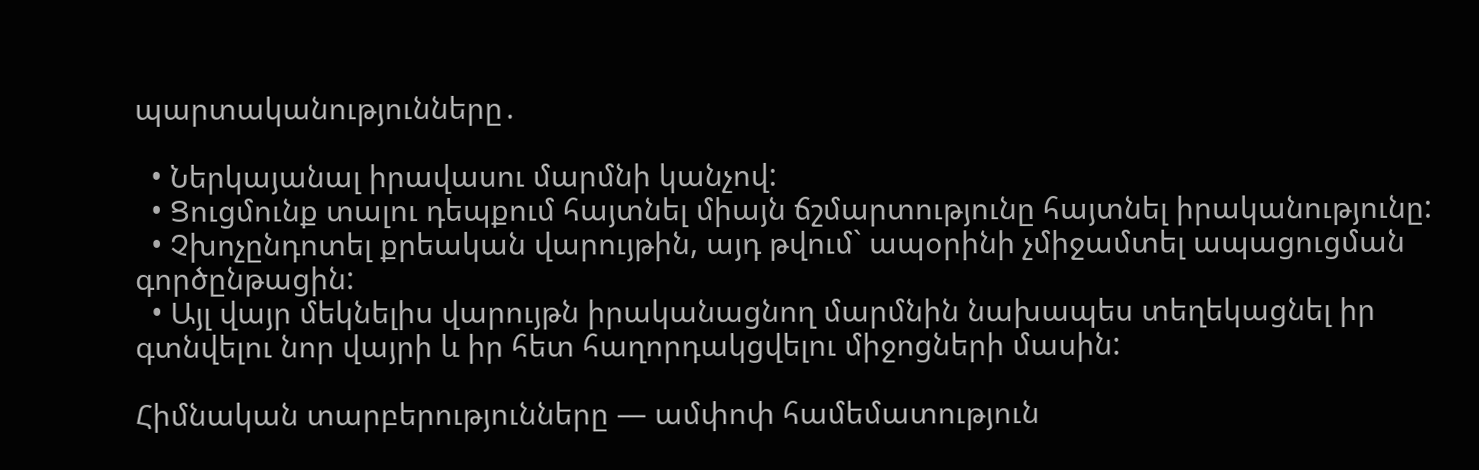պարտականությունները․

  • Ներկայանալ իրավասու մարմնի կանչով:
  • Ցուցմունք տալու դեպքում հայտնել միայն ճշմարտությունը հայտնել իրականությունը:
  • Չխոչընդոտել քրեական վարույթին, այդ թվում` ապօրինի չմիջամտել ապացուցման գործընթացին:
  • Այլ վայր մեկնելիս վարույթն իրականացնող մարմնին նախապես տեղեկացնել իր գտնվելու նոր վայրի և իր հետ հաղորդակցվելու միջոցների մասին:

Հիմնական տարբերությունները — ամփոփ համեմատություն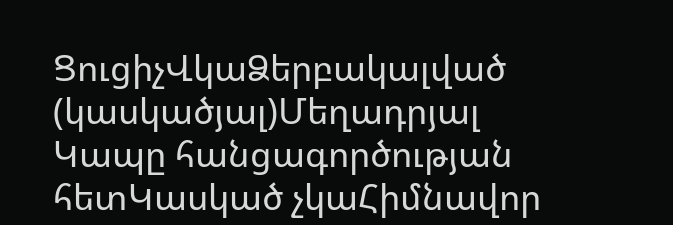ՑուցիչՎկաՁերբակալված (կասկածյալ)Մեղադրյալ
Կապը հանցագործության հետԿասկած չկաՀիմնավոր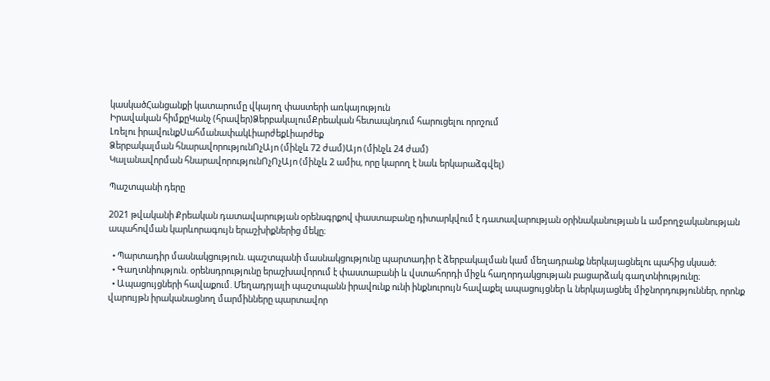կասկածՀանցանքի կատարումը վկայող փաստերի առկայություն
Իրավական հիմքըԿանչ (հրավեր)ՁերբակալումՔրեական հետապնդում հարուցելու որոշում
Լռելու իրավունքՍահմանափակԼիարժեքԼիարժեք
Ձերբակալման հնարավորությունՈչԱյո (մինչև 72 ժամ)Այո (մինչև 24 ժամ)
Կալանավորման հնարավորությունՈչՈչԱյո (մինչև 2 ամիս, որը կարող է նաև երկարաձգվել)

Պաշտպանի դերը

2021 թվականի Քրեական դատավարության օրենսգրքով փաստաբանը դիտարկվում է դատավարության օրինականության և ամբողջականության ապահովման կարևորագույն երաշխիքներից մեկը։

  • Պարտադիր մասնակցություն. պաշտպանի մասնակցությունը պարտադիր է ձերբակալման կամ մեղադրանք ներկայացնելու պահից սկսած։
  • Գաղտնիություն. օրենսդրությունը երաշխավորում է փաստաբանի և վստահորդի միջև հաղորդակցության բացարձակ գաղտնիությունը։
  • Ապացույցների հավաքում. Մեղադրյալի պաշտպանն իրավունք ունի ինքնուրույն հավաքել ապացույցներ և ներկայացնել միջնորդություններ, որոնք վարույթն իրականացնող մարմինները պարտավոր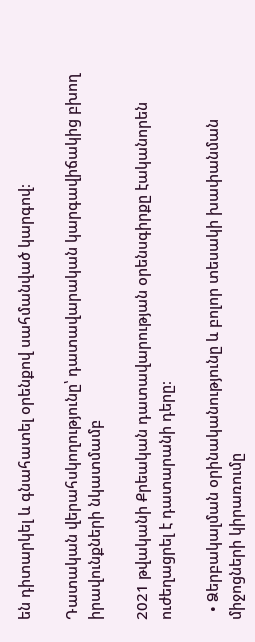են դիտարկել և գնահատել օրենքով սահմանված կարգով։

Դատական վերահսկողությունը՝ դատավարական կարգավիճակից բխող իրավունքների նկատմամբ

2021 թվականի Քրեական դատավարության օրենսգիրքը էականորեն ուժեղացրել է դատարանի դերը։

  • Ձերբակալման օրինականությունը և բոլոր տեսակի խափանման միջոցների կիրառումը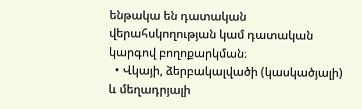ենթակա են դատական վերահսկողության կամ դատական կարգով բողոքարկման։
  • Վկայի, ձերբակալվածի (կասկածյալի) և մեղադրյալի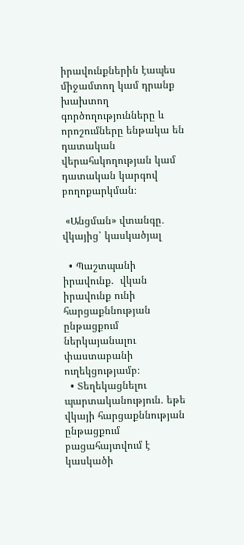իրավունքներին էապես միջամտող կամ դրանք խախտող գործողությունները և որոշումները ենթակա են դատական վերահսկողության կամ դատական կարգով բողոքարկման։

 «Անցման» վտանգը․ վկայից՝ կասկածյալ

  • Պաշտպանի իրավունք.  վկան իրավունք ունի հարցաքննության ընթացքում ներկայանալու փաստաբանի ուղեկցությամբ։
  • Տեղեկացնելու պարտականություն. եթե վկայի հարցաքննության ընթացքում բացահայտվում է կասկածի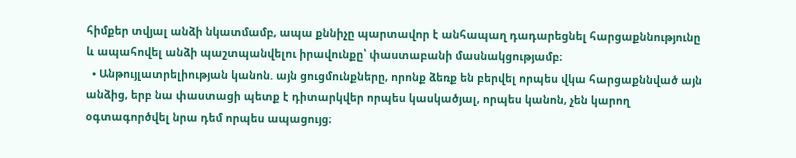հիմքեր տվյալ անձի նկատմամբ, ապա քննիչը պարտավոր է անհապաղ դադարեցնել հարցաքննությունը և ապահովել անձի պաշտպանվելու իրավունքը՝ փաստաբանի մասնակցությամբ։
  • Անթույլատրելիության կանոն. այն ցուցմունքները, որոնք ձեռք են բերվել որպես վկա հարցաքննված այն անձից, երբ նա փաստացի պետք է դիտարկվեր որպես կասկածյալ, որպես կանոն, չեն կարող օգտագործվել նրա դեմ որպես ապացույց։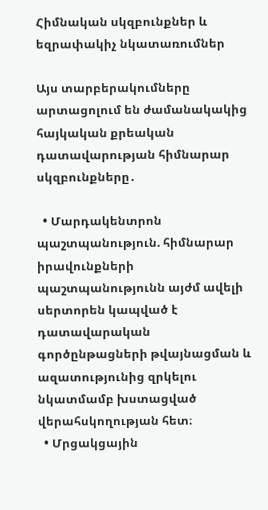Հիմնական սկզբունքներ և եզրափակիչ նկատառումներ

Այս տարբերակումները արտացոլում են ժամանակակից հայկական քրեական դատավարության հիմնարար սկզբունքները․

  • Մարդակենտրոն պաշտպանություն. հիմնարար իրավունքների պաշտպանությունն այժմ ավելի սերտորեն կապված է դատավարական գործընթացների թվայնացման և ազատությունից զրկելու նկատմամբ խստացված վերահսկողության հետ։
  • Մրցակցային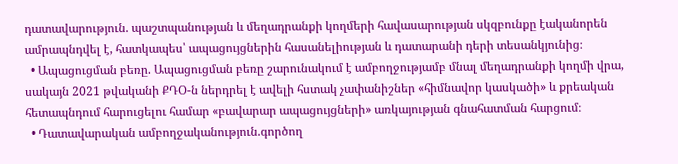դատավարություն. պաշտպանության և մեղադրանքի կողմերի հավասարության սկզբունքը էականորեն ամրապնդվել է, հատկապես՝ ապացույցներին հասանելիության և դատարանի դերի տեսանկյունից։
  • Ապացուցման բեռը. Ապացուցման բեռը շարունակում է ամբողջությամբ մնալ մեղադրանքի կողմի վրա, սակայն 2021 թվականի ՔԴՕ-ն ներդրել է ավելի հստակ չափանիշներ «հիմնավոր կասկածի» և քրեական հետապնդում հարուցելու համար «բավարար ապացույցների» առկայության գնահատման հարցում։
  • Դատավարական ամբողջականություն.գործող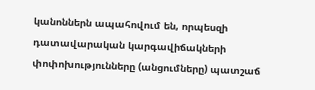կանոններն ապահովում են, որպեսզի դատավարական կարգավիճակների փոփոխությունները (անցումները) պատշաճ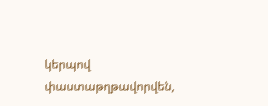կերպով փաստաթղթավորվեն,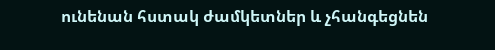ունենան հստակ ժամկետներ և չհանգեցնեն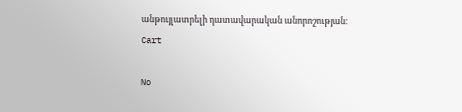անթույլատրելի դատավարական անորոշության։
Cart

No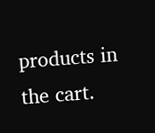products in the cart.